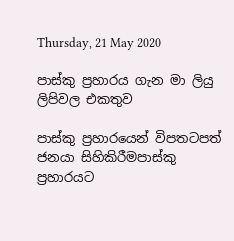Thursday, 21 May 2020

පාස්කු ප්‍රහාරය ගැන මා ලියු ලිපිවල එකතුව

පාස්කු ප්‍රහාරයෙන් විපතටපත් ජනයා සිහිකිරීමපාස්කු ප්‍රහාරයට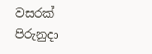වසරක් පිරුනුදා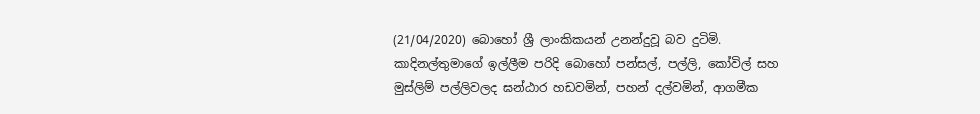(21/04/2020) බොහෝ ශ්‍රී ලාංකිකයන් උනන්දුවූ බව දුටිමි. කාදිනල්තුමාගේ ඉල්ලීම පරිදි බොහෝ පන්සල්, පල්ලි, කෝවිල් සහ මුස්ලිම් පල්ලිවලද ඝන්ඨාර හඩවමින්, පහන් දල්වමින්, ආගමීක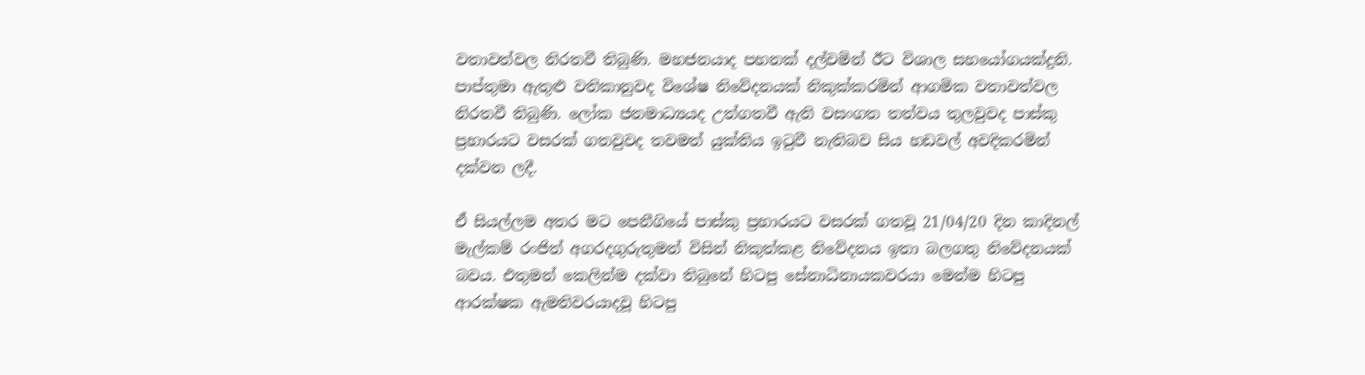වතාවත්වල නිරතවී තිබුණි. මහජනයාද පහනක් දල්වමින් ඊට විශාල සහයෝගයක්දුනි. පාප්තුමා ඇතුළු වතිකානුවද විශේෂ නිවේදනයක් නිකුක්කරමින් ආගමික වතාවත්වල නිරතවී තිබුණි. ලෝක ජනමාධ්‍යයද උත්ගතවී ඇති වසංගත තත්වය තුලවුවද පාස්කු ප්‍රහාරයට වසරක් ගතවුවද තවමත් යුක්තිය ඉටුවී නැතිබව සිය හඩවල් අවදිකරමින් දක්වන ලදී.

ඒ සියල්ලම අතර මට පෙනීගියේ පාස්කු ප්‍රහාරයට වසරක් ගතවූ 21/04/20 දින කාදිනල් මැල්කම් රංජිත් අගරදගුරුතුමන් විසින් නිකුත්කළ නිවේදනය ඉතා බලගතු නිවේදනයක් බවය. එතුමන් කෙලින්ම දක්වා තිබුනේ හිටපු සේනාධිනායකවරයා මෙන්ම හිටපු ආරක්ෂක ඇමතිවරයාදවූ හිටපු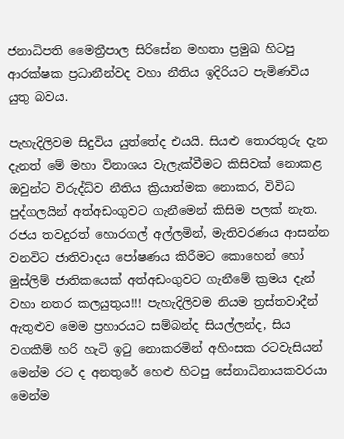ජනාධිපති මෛත්‍රීපාල සිරිසේන මහතා ප්‍රමුඛ හිටපු ආරක්ෂක ප්‍රධානීන්වද වහා නීතිය ඉදිරියට පැමිණවිය  යුතු බවය.

පැහැදිලිවම සිදුවිය යුත්තේද එයයි. සියළු තොරතුරු දැන දැනත් මේ මහා විනාශය වැලැක්වීමට කිසිවක් නොකළ ඔවුන්ට විරුද්ධ්ව නීතිය ක්‍රියාත්මක නොකර, විවිධ පුද්ගලයින් අත්අඩංගුවට ගැනීමෙන් කිසිම පලක් නැත. රජය තවදුරත් හොරගල් අල්ලමින්, මැතිවරණය ආසන්න වනවිට ජාතිවාදය පෝෂණය කිරීමට කොහෙන් හෝ මුස්ලිම් ජාතිකයෙක් අත්අඩංගුවට ගැනීමේ ක්‍රමය දැන් වහා නතර කලයුතුය!!! පැහැදිලිවම නියම ත්‍රස්තවාදීන් ඇතුළුව මෙම ප්‍රහාරයට සම්බන්ද සියල්ලන්ද, සිය වගකීම් හරි හැටි ඉටු නොකරමින් අහිංසක රටවැසියන් මෙන්ම රට ද අනතුරේ හෙළු හිටපු සේනාධිනායකවරයා මෙන්ම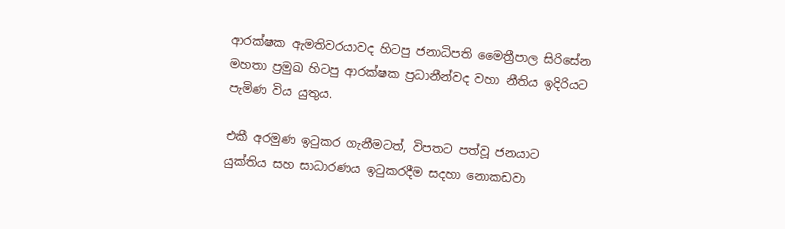ආරක්ෂක ඇමතිවරයාවද හිටපු ජනාධිපති මෛත්‍රීපාල සිරිසේන මහතා ප්‍රමුඛ හිටපු ආරක්ෂක ප්‍රධානීන්වද වහා නීතිය ඉදිරියට පැමිණ විය යුතුය.

එකී අරමුණ ඉටුකර ගැනීමටත්, විපතට පත්වූ ජනයාට යුක්තිය සහ සාධාරණය ඉටුකරදීම සදහා නොකඩවා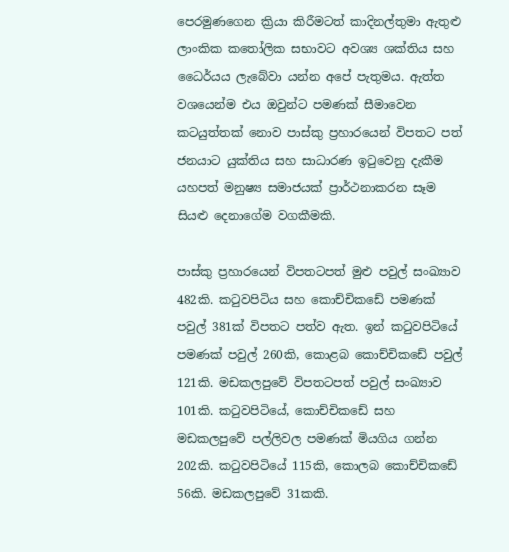පෙරමුණගෙන ක්‍රියා කිරීමටත් කාදිනල්තුමා ඇතුළු ලාංකික කතෝලික සභාවට අවශ්‍ය ශක්තිය සහ ධෛර්යය ලැබේවා යන්න අපේ පැතුමය. ඇත්ත වශයෙන්ම එය ඔවුන්ට පමණක් සීමාවෙන කටයුත්තක් නොව පාස්කු ප්‍රහාරයෙන් විපතට පත් ජනයාට යුක්තිය සහ සාධාරණ ඉටුවෙනු දැකීම යහපත් මනුෂ්‍ය සමාජයක් ප්‍රාර්ථනාකරන සෑම සියළු දෙනාගේම වගකීමකි.

පාස්කු ප්‍රහාරයෙන් විපතටපත් මුළු පවුල් සංඛ්‍යාව 482කි. කටුවපිටිය සහ කොච්චිකඩේ පමණක් පවුල් 381ක් විපතට පත්ව ඇත. ඉන් කටුවපිටියේ පමණක් පවුල් 260කි, කොළබ කොච්චිකඩේ පවුල් 121කි. මඩකලපුවේ විපතටපත් පවුල් සංඛ්‍යාව 101කි. කටුවපිටියේ, කොච්චිකඩේ සහ මඩකලපුවේ පල්ලිවල පමණක් මියගිය ගන්න 202කි. කටුවපිටියේ 115කි, කොලබ කොච්චිකඩේ 56කි. මඩකලපුවේ 31කකි.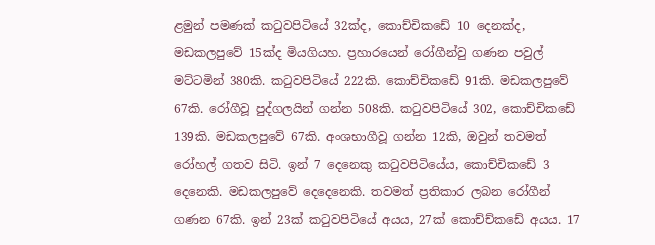ළමුන් පමණක් කටුවපිටියේ 32ක්ද, කොච්චිකඩේ 10 දෙනක්ද, මඩකලපුවේ 15ක්ද මියගියහ. ප්‍රහාරයෙන් රෝගීන්වු ගණන පවුල් මට්ටමින් 380කි. කටුවපිටියේ 222කි. කොච්චිකඩේ 91කි. මඩකලපුවේ 67කි. රෝගීවූ පුද්ගලයින් ගන්න 508කි. කටුවපිටියේ 302, කොච්චිකඩේ 139කි. මඩකලපුවේ 67කි. අංශභාගීවූ ගන්න 12කි, ඔවුන් තවමත් රෝහල් ගතව සිටි. ඉන් 7 දෙනෙකු කටුවපිටියේය, කොච්චිකඩේ 3 දෙනෙකි. මඩකලපුවේ දෙදෙනෙකි. තවමත් ප්‍රතිකාර ලබන රෝගීන් ගණන 67කි. ඉන් 23ක් කටුවපිටියේ අයය, 27ක් කොච්ච්කඩේ අයය. 17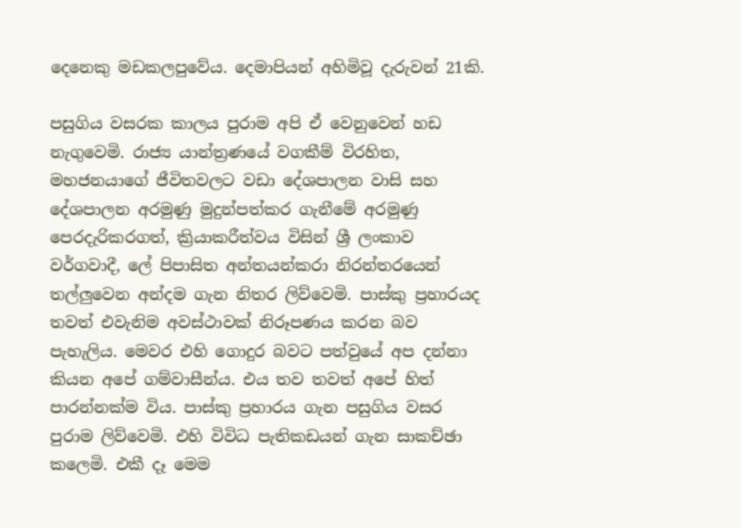දෙනෙකු මඩකලපුවේය. දෙමාපියන් අහිමිවූ දැරුවන් 21කි.

පසුගිය වසරක කාලය පුරාම අපි ඒ වෙනුවෙන් හඩ නැගුවෙමි. රාජ්‍ය යාන්ත්‍රණයේ වගකීම් විරහිත, මහජනයාගේ ජීවිතවලට වඩා දේශපාලන වාසි සහ දේශපාලන අරමුණු මුදුන්පත්කර ගැනීමේ අරමුණු පෙරදැරිකරගත්, ක්‍රියාකරීත්වය විසින් ශ්‍රී ලංකාව වර්ගවාදී, ලේ පිපාසිත අන්තයන්කරා නිරන්තරයෙන් තල්ලුවෙන අන්දම ගැන නිතර ලිව්වෙමි. පාස්කු ප්‍රහාරයද තවත් එවැනිම අවස්ථාවක් නිරූපණය කරන බව පැහැලිය. මෙවර එහි ගොදුර බවට පත්වුයේ අප දන්නා කියන අපේ ගම්වාසීන්ය. එය තව තවත් අපේ හිත් පාරන්නක්ම විය. පාස්කු ප්‍රහාරය ගැන පසුගිය වසර පුරාම ලිව්වෙමි. එහි විවිධ පැතිකඩයන් ගැන සාකච්ඡා කලෙමි. එකී දෑ මෙම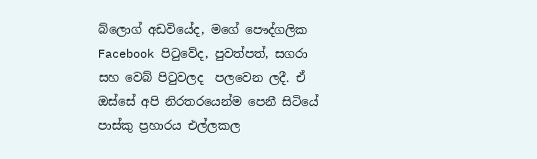බ්ලොග් අඩවියේද, මගේ පෞද්ගලික Facebook පිටුවේද, පුවත්පත්, සගරා සහ වෙබ් පිටුවලද  පලවෙන ලදී. ඒ ඔස්සේ අපි නිරතරයෙන්ම පෙනී සිටියේ පාස්කු ප්‍රහාරය එල්ලකල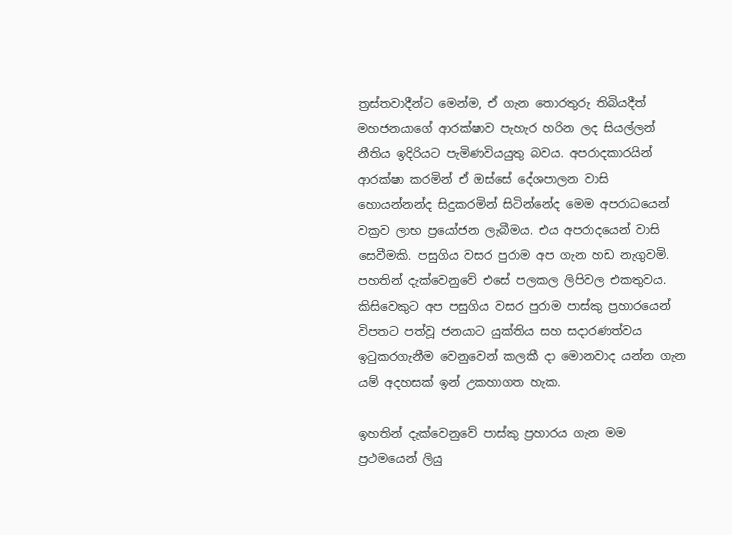ත්‍රස්තවාදීන්ට මෙන්ම, ඒ ගැන තොරතුරු තිබියදීත් මහජනයාගේ ආරක්ෂාව පැහැර හරින ලද සියල්ලන් නීතිය ඉදිරියට පැමිණවියයුතු බවය. අපරාදකාරයින් ආරක්ෂා කරමින් ඒ ඔස්සේ දේශපාලන වාසි හොයන්නන්ද සිදුකරමින් සිටින්නේද මෙම අපරාධයෙන් වක්‍රව ලාභ ප්‍රයෝජන ලැබීමය. එය අපරාදයෙන් වාසි සෙවීමකි. පසුගිය වසර පුරාම අප ගැන හඩ නැගුවමි. පහතින් දැක්වෙනුවේ එසේ පලකල ලිපිවල එකතුවය. කිසිවෙකුට අප පසුගිය වසර පුරාම පාස්කු ප්‍රහාරයෙන් විපතට පත්වූ ජනයාට යුක්තිය සහ සදාරණත්වය ඉටුකරගැනීම වෙනුවෙන් කලකී දා මොනවාද යන්න ගැන යම් අදහසක් ඉන් උකහාගත හැක.

ඉහතින් දැක්වෙනුවේ පාස්කු ප්‍රහාරය ගැන මම ප්‍රථමයෙන් ලියු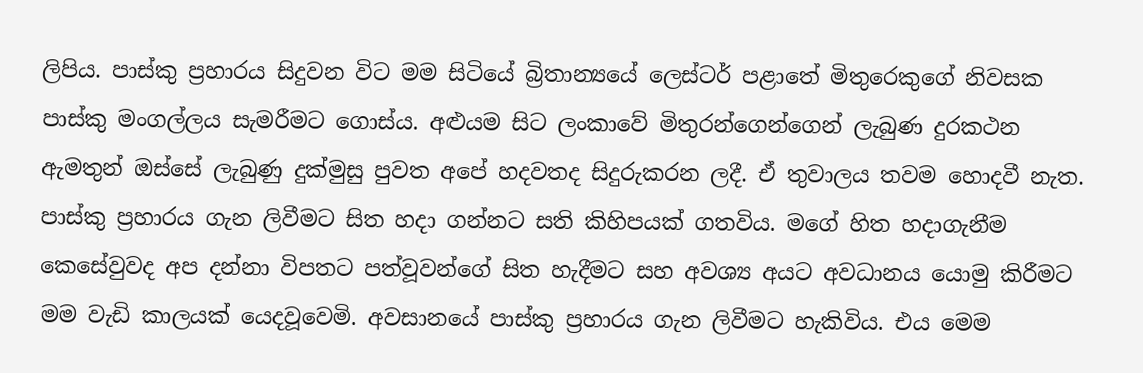ලිපිය. පාස්කු ප්‍රහාරය සිදුවන විට මම සිටියේ බ්‍රිතාන්‍යයේ ලෙස්ටර් පළාතේ මිතුරෙකුගේ නිවසක පාස්කු මංගල්ලය සැමරීමට ගොස්ය. අළුයම සිට ලංකාවේ මිතුරන්ගෙන්ගෙන් ලැබුණ දුරකථන ඇමතුන් ඔස්සේ ලැබුණු දුක්මුසු පුවත අපේ හදවතද සිදුරුකරන ලදී. ඒ තුවාලය තවම හොදවී නැත. පාස්කු ප්‍රහාරය ගැන ලිවීමට සිත හදා ගන්නට සති කිහිපයක් ගතවිය. මගේ හිත හදාගැනීම කෙසේවුවද අප දන්නා විපතට පත්වූවන්ගේ සිත හැදීමට සහ අවශ්‍ය අයට අවධානය යොමු කිරීමට මම වැඩි කාලයක් යෙදවූවෙමි. අවසානයේ පාස්කු ප්‍රහාරය ගැන ලිවීමට හැකිවිය. එය මෙම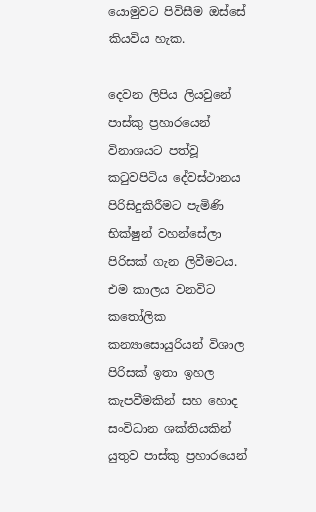යොමුවට පිවිසීම ඔස්සේ කියවිය හැක.

දෙවන ලිපිය ලියවුනේ පාස්කු ප්‍රහාරයෙන් විනාශයට පත්වූ කටුවපිටිය දේවස්ථානය පිරිසිදුකිරීමට පැමිණි භික්ෂුන් වහන්සේලා පිරිසක් ගැන ලිවීමටය. එම කාලය වනවිට කතෝලික කන්‍යාසොයුරියන් විශාල පිරිසක් ඉතා ඉහල කැපවීමකින් සහ හොද සංවිධාන ශක්තියකින් යුතුව පාස්කු ප්‍රහාරයෙන්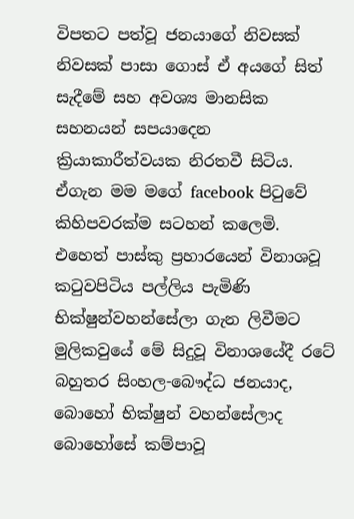විපතට පත්වූ ජනයාගේ නිවසක් නිවසක් පාසා ගොස් ඒ අයගේ සිත් සැදීමේ සහ අවශ්‍ය මානසික සහනයන් සපයාදෙන ක්‍රියාකාරීත්වයක නිරතවී සිටිය. ඒගැන මම මගේ facebook පිටුවේ කිහිපවරක්ම සටහන් කලෙමි. එහෙත් පාස්කු ප්‍රහාරයෙන් විනාශවූ කටුවපිටිය පල්ලිය පැමිණි භික්ෂුන්වහන්සේලා ගැන ලිවීමට මුලිකවුයේ මේ සිදුවූ විනාශයේදී රටේ බහුතර සිංහල-බෞද්ධ ජනයාද, බොහෝ භික්ෂුන් වහන්සේලාද බොහෝසේ කම්පාවූ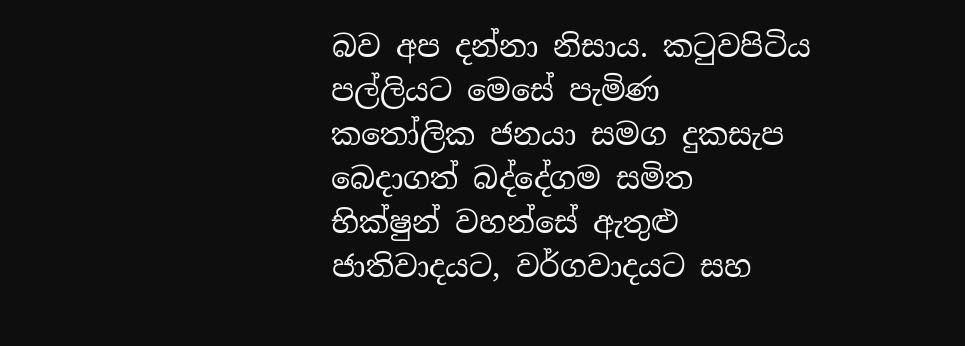බව අප දන්නා නිසාය. කටුවපිටිය පල්ලියට මෙසේ පැමිණ කතෝලික ජනයා සමග දුකසැප බෙදාගත් බද්දේගම සමිත භික්ෂුන් වහන්සේ ඇතුළු ජාතිවාදයට, වර්ගවාදයට සහ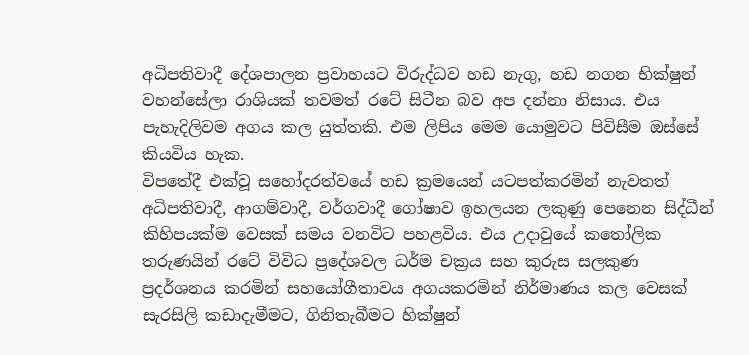අධිපතිවාදී දේශපාලන ප්‍රවාහයට විරුද්ධව හඩ නැගු, හඩ නගන භික්ෂුන් වහන්සේලා රාශියක් තවමත් රටේ සිටීන බව අප දන්නා නිසාය. එය පැහැදිලිවම අගය කල යුත්තකි. එම ලිපිය මෙම යොමුවට පිවිසීම ඔස්සේ  කියවිය හැක.
විපතේදී එක්වූ සහෝදරත්වයේ හඩ ක්‍රමයෙන් යටපත්කරමින් නැවතත් අධිපතිවාදී, ආගම්වාදී, වර්ගවාදී ගෝෂාව ඉහලයන ලකුණු පෙනෙන සිද්ධීන් කිහිපයක්ම වෙසක් සමය වනවිට පහළවිය. එය උදාවුයේ කතෝලික තරුණයින් රටේ විවිධ ප්‍රදේශවල ධර්ම චක්‍රය සහ කුරුස සලකුණ ප්‍රදර්ශනය කරමින් සහයෝගීතාවය අගයකරමින් නිර්මාණය කල වෙසක් සැරසිලි කඩාදැමීමට, ගිනිතැබීමට හික්ෂුන්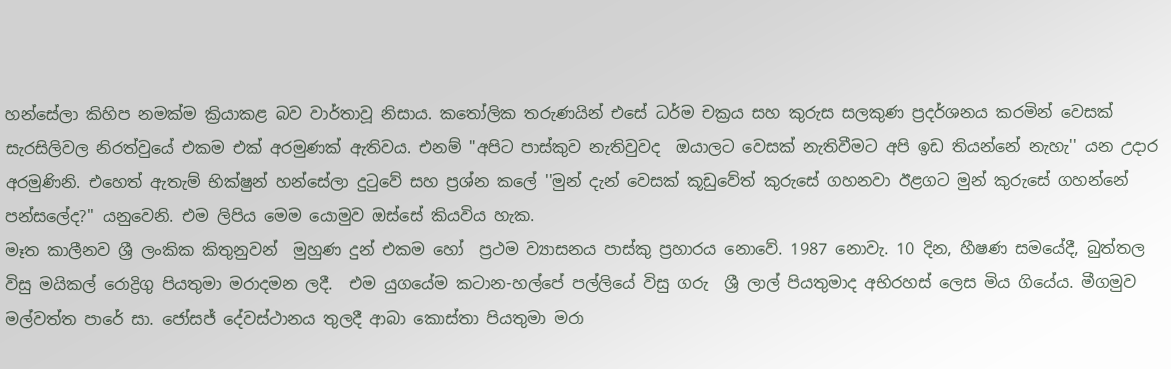හන්සේලා කිහිප නමක්ම ක්‍රියාකළ බව වාර්තාවූ නිසාය. කතෝලික තරුණයින් එසේ ධර්ම චක්‍රය සහ කුරුස සලකුණ ප්‍රදර්ශනය කරමින් වෙසක් සැරසිලිවල නිරත්වුයේ එකම එක් අරමුණක් ඇතිවය. එනම් "අපිට පාස්කුව නැතිවුවද  ඔයාලට වෙසක් නැතිවීමට අපි ඉඩ තියන්නේ නැහැ'' යන උදාර අරමුණිනි. එහෙත් ඇතැම් භික්ෂුන් හන්සේලා දුටුවේ සහ ප්‍රශ්න කලේ ''මුන් දැන් වෙසක් කූඩුවේත් කුරුසේ ගහනවා ඊළගට මුන් කුරුසේ ගහන්නේ පන්සලේද?'' යනුවෙනි. එම ලිපිය මෙම යොමුව ඔස්සේ කියවිය හැක.
මෑත කාලීනව ශ්‍රී ලංකික කිතුනුවන්  මුහුණ දුන් එකම හෝ  ප්‍රථම ව්‍යාසනය පාස්කු ප්‍රහාරය නොවේ. 1987 නොවැ. 10 දින, හීෂණ සමයේදී, බුත්තල විසු මයිකල් රොද්‍රිගු පියතුමා මරාදමන ලදී.  එම යුගයේම කටාන-හල්පේ පල්ලියේ විසු ගරු  ශ්‍රී ලාල් පියතුමාද අභිරහස් ලෙස මිය ගියේය. මීගමුව මල්වත්ත පාරේ සා. ජෝසජ් දේවස්ථානය තුලදී ආබා කොස්තා පියතුමා මරා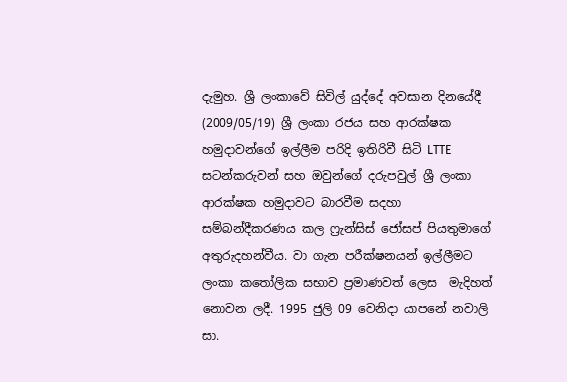දැමුහ. ශ්‍රී ලංකාවේ සිවිල් යුද්දේ අවසාන දිනයේදී (2009/05/19) ශ්‍රී ලංකා රජය සහ ආරක්ෂක හමුදාවන්ගේ ඉල්ලීම පරිදි ඉතිරිවී සිටි LTTE සටන්කරුවන් සහ ඔවුන්ගේ දරුපවුල් ශ්‍රී ලංකා ආරක්ෂක හමුදාවට බාරවීම සදහා සම්බන්දීකරණය කල ෆ්‍රැන්සිස් ජෝසප් පියතුමාගේ අතුරුදහන්වීය. වා ගැන පරීක්ෂනයන් ඉල්ලීමට ලංකා කතෝලික සභාව ප්‍රමාණවත් ලෙස  මැදිහත් නොවන ලදී. 1995 ජුලි 09 වෙනිදා යාපනේ නවාලි සා.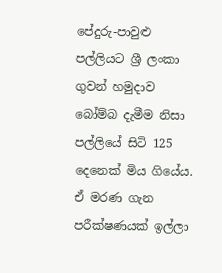පේදුරු-පාවුළු පල්ලියට ශ්‍රී ලංකා ගුවන් හමුදාව බෝම්බ දැමීම නිසා පල්ලියේ සිටි 125 දෙනෙක් මිය ගියේය. ඒ මරණ ගැන පරීක්ෂණයක් ඉල්ලා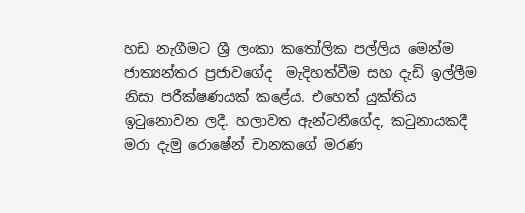හඩ නැගීමට ශ්‍රී ලංකා කතෝලික පල්ලිය මෙන්ම  ජාත්‍යන්තර ප්‍රජාවගේද  මැදිහත්වීම සහ දැඩි ඉල්ලීම නිසා පරීක්ෂණයක් කළේය. එහෙත් යුක්තිය ඉටුනොවන ලදී. හලාවත ඇන්ටනීගේද, කටුනායකදී මරා දැමු රොෂේන් චානකගේ මරණ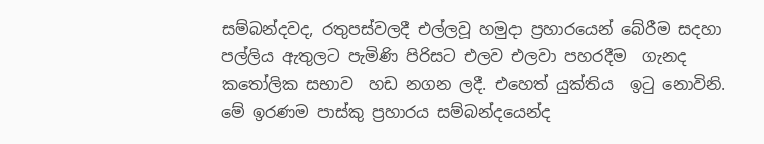සම්බන්දවද, රතුපස්වලදී එල්ලවූ හමුදා ප්‍රහාරයෙන් බේරීම සදහා පල්ලිය ඇතුලට පැමිණි පිරිසට එලව එලවා පහරදීම  ගැනද කතෝලික සභාව  හඩ නගන ලදී. එහෙත් යුක්තිය  ඉටු නොවිනි. මේ ඉරණම පාස්කු ප්‍රහාරය සම්බන්දයෙන්ද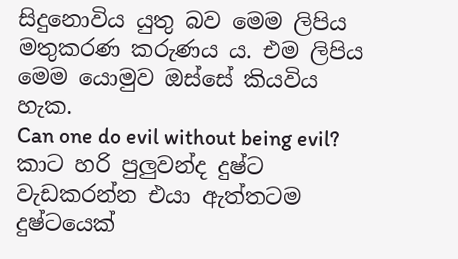සිදුනොවිය යුතු බව මෙම ලිපිය මතුකරණ කරුණය ය. එම ලිපිය මෙම යොමුව ඔස්සේ කියවිය හැක.
Can one do evil without being evil? කාට හරි පුලුවන්ද දුෂ්ට වැඩකරන්න එයා ඇත්තටම දුෂ්ටයෙක්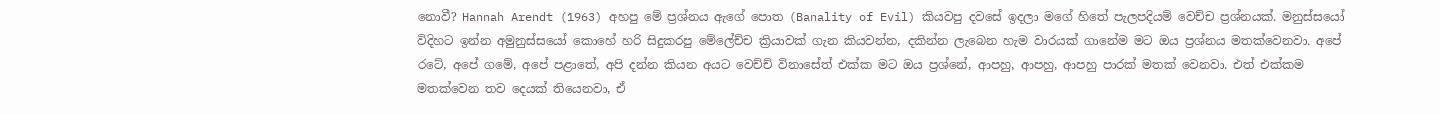නොවී? Hannah Arendt (1963) අහපු මේ ප්‍රශ්නය ඇගේ පොත (Banality of Evil) කියවපු දවසේ ඉදලා මගේ හිතේ පැලපදියම් වෙච්ච ප්‍රශ්නයක්. මනුස්සයෝ විදිහට ඉන්න අමුනුස්සයෝ කොහේ හරි සිදුකරපු මේලේච්ච ක්‍රියාවක් ගැන කියවන්න, දකින්න ලැබෙන හැම වාරයක් ගානේම මට ඔය ප්‍රශ්නය මතක්වෙනවා. අපේ රටේ, අපේ ගමේ, අපේ පළාතේ, අපි දන්න කියන අයට වෙච්ච් විනාසේත් එක්ක මට ඔය ප්‍රශ්නේ, ආපහු, ආපහු, ආපහු පාරක් මතක් වෙනවා. එත් එක්කම මතක්වෙන තව දෙයක් තියෙනවා, ඒ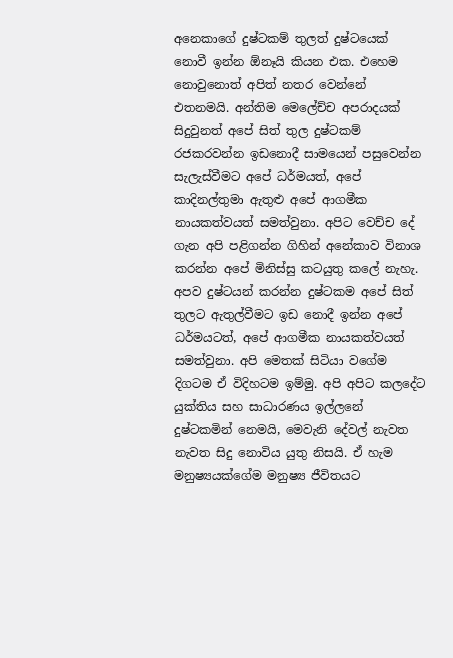අනෙකාගේ දුෂ්ටකම් තුලත් දුෂ්ටයෙක් නොවී ඉන්න ඕනෑයි කියන එක. එහෙම නොවුනොත් අපිත් නතර වෙන්නේ එතනමයි. අන්තිම මෙලේච්ච අපරාදයක් සිදුවුනත් අපේ සිත් තුල දුෂ්ටකම් රජකරවන්න ඉඩනොදී සාමයෙන් පසුවෙන්න සැලැස්වීමට අපේ ධර්මයත්, අපේ කාදිනල්තුමා ඇතුළු අපේ ආගමීක නායකත්වයත් සමත්වුනා. අපිට වෙච්ච දේ ගැන අපි පළිගන්න ගිහින් අනේකාව විනාශ කරන්න අපේ මිනිස්සු කටයුතු කලේ නැහැ. අපව දුෂ්ටයන් කරන්න දුෂ්ටකම අපේ සිත් තුලට ඇතුල්වීමට ඉඩ නොදී ඉන්න අපේ ධර්මයටත්, අපේ ආගමීක නායකත්වයත් සමත්වුනා. අපි මෙතක් සිටියා වගේම දිගටම ඒ විදිහටම ඉම්මු. අපි අපිට කලදේට යුක්තිය සහ සාධාරණය ඉල්ලනේ දුෂ්ටකමින් නෙමයි, මෙවැනි දේවල් නැවත නැවත සිදු නොවිය යුතු නිසයි. ඒ හැම මනුෂ්‍යයක්ගේම මනුෂ්‍ය ජීවිතයට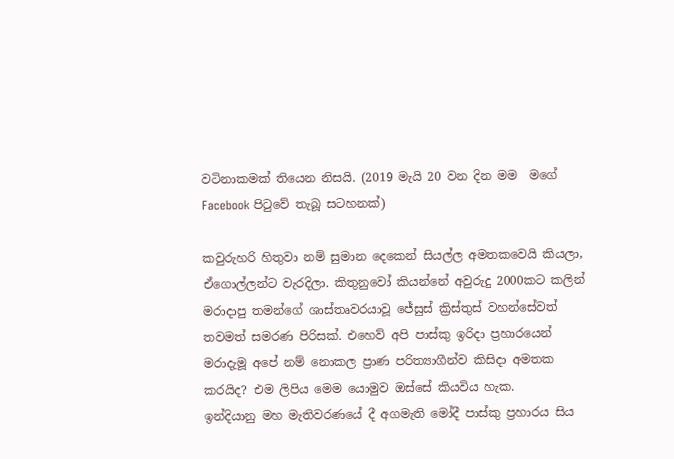වටිනාකමක් තියෙන නිසයි. (2019 මැයි 20 වන දින මම  මගේ Facebook පිටුවේ තැබූ සටහනක්)

කවුරුහරි හිතුවා නම් සුමාන දෙකෙන් සියල්ල අමතකවෙයි කියලා, ඒගොල්ලන්ට වැරදිලා. කිතුනුවෝ කියන්නේ අවුරුදු 2000කට කලින් මරාදාපු තමන්ගේ ශාස්තෘවරයාවූ ජේසුස් ක්‍රිස්තුස් වහන්සේවත් තවමත් සමරණ පිරිසක්. එහෙව් අපි පාස්කු ඉරිදා ප්‍රහාරයෙන් මරාදැමූ අපේ නම් නොකල ප්‍රාණ පරිත්‍යාගීන්ව කිසිදා අමතක කරයිද? එම ලිපිය මෙම යොමුව ඔස්සේ කියවිය හැක.
ඉන්දියානු මහ මැතිවරණයේ දී අගමැති මෝදී පාස්කු ප්‍රහාරය සිය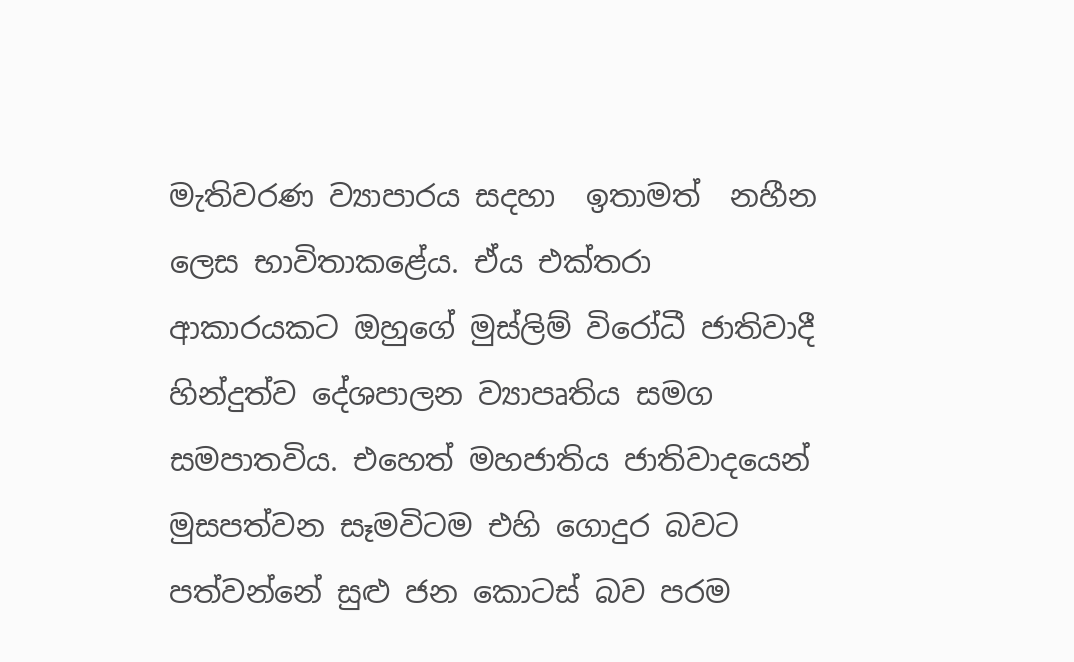මැතිවරණ ව්‍යාපාරය සදහා  ඉතාමත්  නහීන ලෙස භාවිතාකළේය. ඒය එක්තරා ආකාරයකට ඔහුගේ මුස්ලිම් විරෝධී ජාතිවාදී හින්දුත්ව දේශපාලන ව්‍යාපෘතිය සමග සමපාතවිය. එහෙත් මහජාතිය ජාතිවාදයෙන් මුසපත්වන සෑමවිටම එහි ගොදුර බවට පත්වන්නේ සුළු ජන කොටස් බව පරම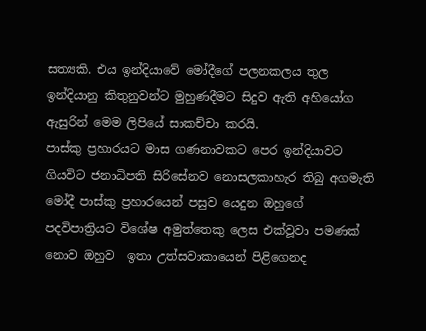සත්‍යකි. එය ඉන්දියාවේ මෝදීගේ පලනකලය තුල ඉන්දියානු කිතුනුවන්ට මුහුණදීමට සිදුව ඇති අහියෝග ඇසුරින් මෙම ලිපියේ සාකච්චා කරයි.
පාස්කු ප්‍රහාරයට මාස ගණනාවකට පෙර ඉන්දියාවට ගියවිට ජනාධිපති සිරිසේනව නොසලකාහැර තිබු අගමැති මෝදී පාස්කු ප්‍රහාරයෙන් පසුව යෙදුන ඔහුගේ පදවිපාත්‍රියට විශේෂ අමුත්තෙකු ලෙස එක්වූවා පමණක් නොව ඔහුව  ඉතා උත්සවාකායෙන් පිළිගෙනද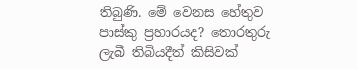තිබුණි. මේ වෙනස හේතුව පාස්කු ප්‍රහාරයද? තොරතුරු ලැබී තිබියදීත් කිසිවක්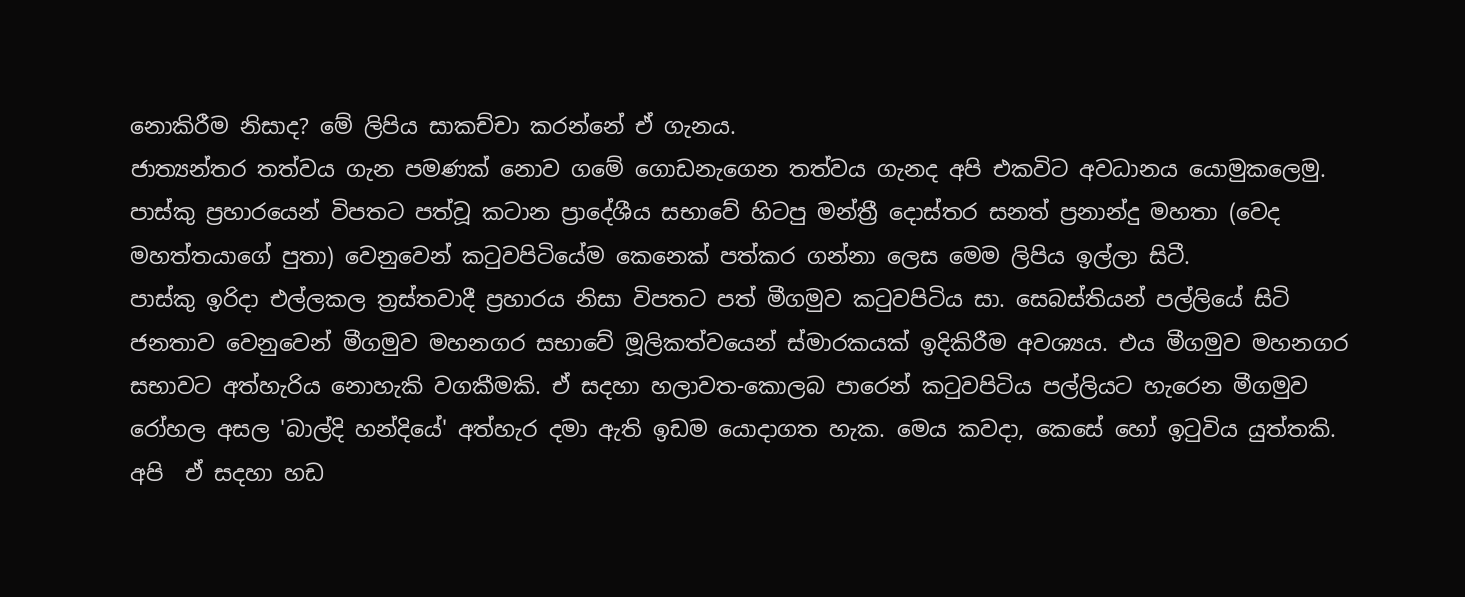නොකිරීම නිසාද? මේ ලිපිය සාකච්චා කරන්නේ ඒ ගැනය.
ජාත්‍යන්තර තත්වය ගැන පමණක් නොව ගමේ ගොඩනැගෙන තත්වය ගැනද අපි එකවිට අවධානය යොමුකලෙමු. පාස්කු ප්‍රහාරයෙන් විපතට පත්වූ කටාන ප්‍රාදේශීය සභාවේ හිටපු මන්ත්‍රී දොස්තර සනත් ප්‍රනාන්දු මහතා (වෙද මහත්තයාගේ පුතා) වෙනුවෙන් කටුවපිටියේම කෙනෙක් පත්කර ගන්නා ලෙස මෙම ලිපිය ඉල්ලා සිටී.
පාස්කු ඉරිදා එල්ලකල ත්‍රස්තවාදී ප්‍රහාරය නිසා විපතට පත් මීගමුව කටුවපිටිය සා. සෙබස්තියන් පල්ලියේ සිටි ජනතාව වෙනුවෙන් මීගමුව මහනගර සභාවේ මූලිකත්වයෙන් ස්මාරකයක් ඉදිකිරීම අවශ්‍යය. එය මීගමුව මහනගර සභාවට අත්හැරිය නොහැකි වගකීමකි. ඒ සදහා හලාවත-කොලබ පාරෙන් කටුවපිටිය පල්ලියට හැරෙන මීගමුව රෝහල අසල 'බාල්දි හන්දියේ' අත්හැර දමා ඇති ඉඩම යොදාගත හැක. මෙය කවදා, කෙසේ හෝ ඉටුවිය යුත්තකි. අපි  ඒ සදහා හඩ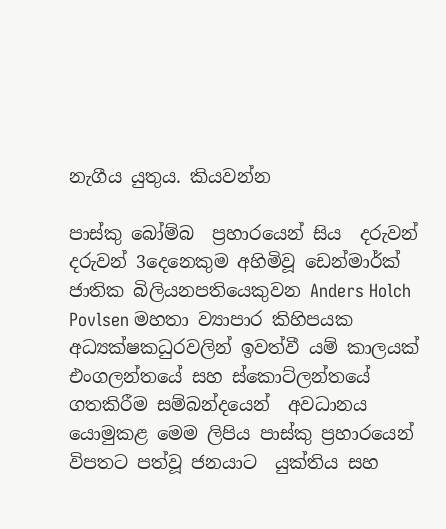නැගීය යුතුය. කියවන්න

පාස්කු බෝම්බ  ප්‍රහාරයෙන් සිය  දරුවන් දරුවන් 3දෙනෙකුම අහිමිවූ ඩෙන්මාර්ක් ජාතික බිලියනපතියෙකුවන Anders Holch Povlsen මහතා ව්‍යාපාර කිහිපයක අධ්‍යක්ෂකධුරවලින් ඉවත්වී යම් කාලයක් එංගලන්තයේ සහ ස්කොට්ලන්තයේ  ගතකිරීම සම්බන්දයෙන්  අවධානය යොමුකළ මෙම ලිපිය පාස්කු ප්‍රහාරයෙන්  විපතට පත්වූ ජනයාට  යුක්තිය සහ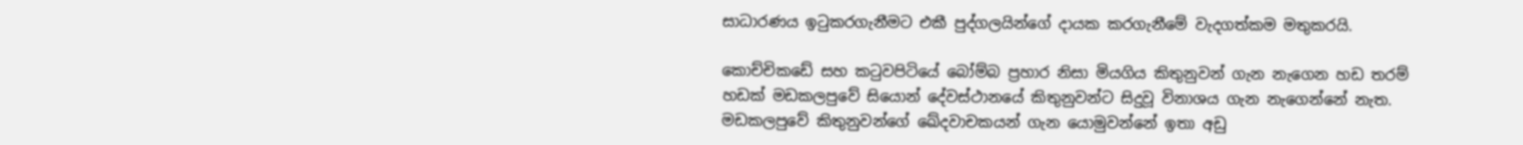සාධාරණය ඉටුකරගැනීමට එකී පුද්ගලයින්ගේ දායක කරගැනීමේ වැදගත්කම මතුකරයි.

කොච්චිකඩේ සහ කටුවපිටියේ බෝම්බ ප්‍රහාර නිසා මියගිය කිතුනුවන් ගැන නැගෙන හඩ තරම් හඩක් මඩකලපුවේ සියොන් දේවස්ථානයේ කිතුනුවන්ට සිදුවූ විනාශය ගැන නැගෙන්නේ නැත. මඩකලපුවේ කිතුනුවන්ගේ ඛේදවාචකයන් ගැන යොමුවන්නේ ඉතා අඩු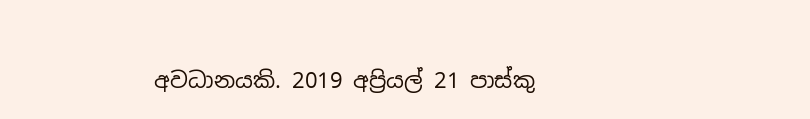අවධානයකි. 2019 අප්‍රියල් 21 පාස්කු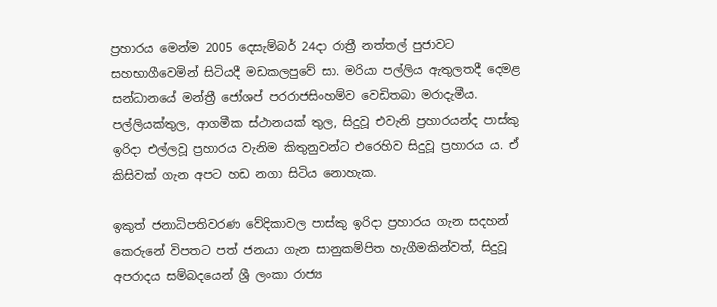ප්‍රහාරය මෙන්ම 2005 දෙසැම්බර් 24දා රාත්‍රී නත්තල් පුජාවට සහභාගීවෙමින් සිටියදී මඩකලපුවේ සා. මරියා පල්ලිය ඇතුලතදී දෙමළ සන්ධානයේ මන්ත්‍රී ජෝශප් පරරාජසිංහම්ව වෙඩිතබා මරාදැමීය. පල්ලියක්තුල, ආගමීක ස්ථානයක් තුල, සිදුවූ එවැනි ප්‍රහාරයන්ද පාස්කු ඉරිදා එල්ලවූ ප්‍රහාරය වැනිම කිතුනුවන්ට එරෙහිව සිදුවූ ප්‍රහාරය ය. ඒ කිසිවක් ගැන අපට හඩ නගා සිටිය නොහැක.

ඉකුත් ජනාධිපතිවරණ වේදිකාවල පාස්කු ඉරිදා ප්‍රහාරය ගැන සදහන් කෙරුනේ විපතට පත් ජනයා ගැන සානුකම්පිත හැගීමකින්වත්, සිදුවූ අපරාදය සම්බදයෙන් ශ්‍රී ලංකා රාජ්‍ය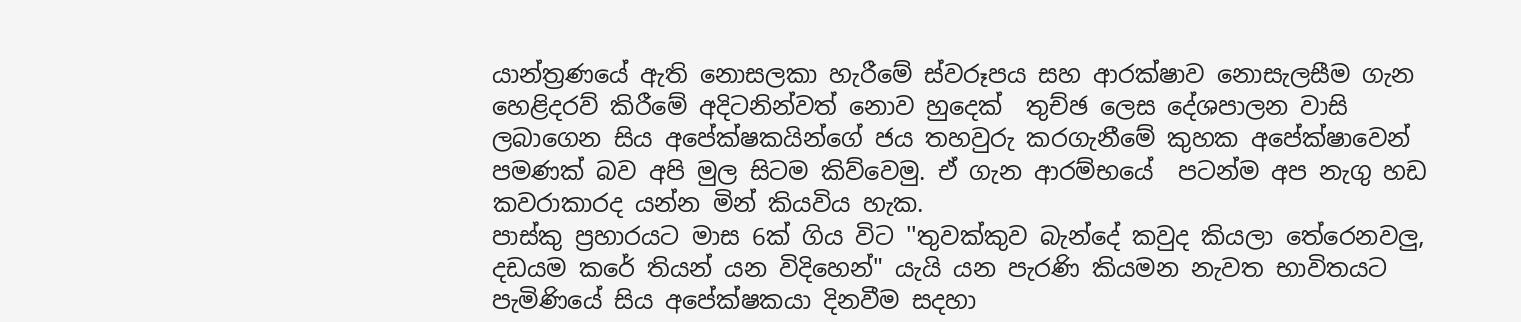යාන්ත්‍රණයේ ඇති නොසලකා හැරීමේ ස්වරූපය සහ ආරක්ෂාව නොසැලසීම ගැන හෙළිදරව් කිරීමේ අදිටනින්වත් නොව හුදෙක්  තුච්ඡ ලෙස දේශපාලන වාසි ලබාගෙන සිය අපේක්ෂකයින්ගේ ජය තහවුරු කරගැනීමේ කුහක අපේක්ෂාවෙන් පමණක් බව අපි මුල සිටම කිව්වෙමු. ඒ ගැන ආරම්භයේ  පටන්ම අප නැගු හඩ කවරාකාරද යන්න මින් කියවිය හැක.
පාස්කු ප්‍රහාරයට මාස 6ක් ගිය විට ''තුවක්කුව බැන්දේ කවුද කියලා තේරෙනවලු, දඩයම කරේ තියන් යන විදිහෙන්" යැයි යන පැරණි කියමන නැවත භාවිතයට පැමිණියේ සිය අපේක්ෂකයා දිනවීම සදහා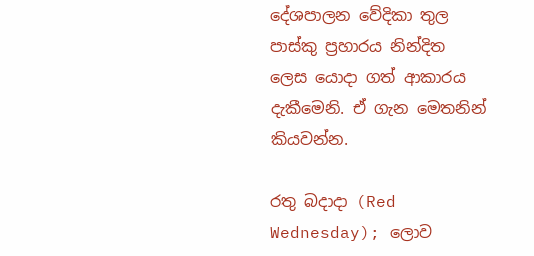දේශපාලන වේදිකා තුල පාස්කු ප්‍රහාරය නින්දිත ලෙස යොදා ගත් ආකාරය දැකීමෙනි. ඒ ගැන මෙතනින් කියවන්න.

රතු බදාදා (Red Wednesday); ලොව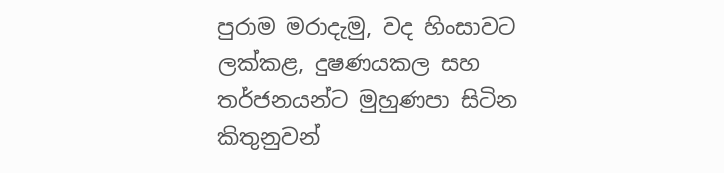පුරාම මරාදැමු, වද හිංසාවට ලක්කළ, දුෂණයකල සහ තර්ජනයන්ට මුහුණපා සිටින කිතුනුවන්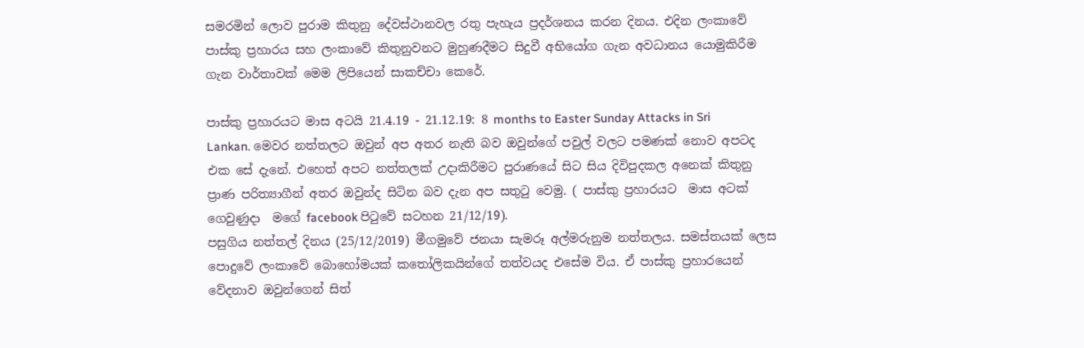සමරමින් ලොව පුරාම කිතුනු දේවස්ථානවල රතු පැහැය ප්‍රදර්ශනය කරන දිනය. එදින ලංකාවේ පාස්කු ප්‍රහාරය සහ ලංකාවේ කිතුනුවනට මුහුණදීමට සිදුවී අභියෝග ගැන අවධානය යොමුකිරීම ගැන වාර්තාවක් මෙම ලිපියෙන් සාකච්චා කෙරේ.

පාස්කු ප්‍රහාරයට මාස අටයි 21.4.19 - 21.12.19: 8 months to Easter Sunday Attacks in Sri Lankan. මෙවර නත්තලට ඔවුන් අප අතර නැති බව ඔවුන්ගේ පවුල් වලට පමණක් නොව අපටද එක සේ දැනේ. එහෙත් අපට නත්තලක් උදාකිරීමට පුරාණයේ සිට සිය දිවිපුදකල අනෙක් කිතුනු ප්‍රාණ පරිත්‍යාගීන් අතර ඔවුන්ද සිටින බව දැන අප සතුටු වෙමු. ( පාස්කු ප්‍රහාරයට  මාස අටක් ගෙවුණුදා  මගේ facebook පිටුවේ සටහන 21/12/19).
පසුගිය නත්තල් දිනය (25/12/2019) මීගමුවේ ජනයා සැමරූ අල්මරුනුම නත්තලය. සමස්තයක් ලෙස පොදුවේ ලංකාවේ බොහෝමයක් කතෝලිකයින්ගේ තත්වයද එසේම විය. ඒ පාස්කු ප්‍රහාරයෙන් වේදනාව ඔවුන්ගෙන් සිත්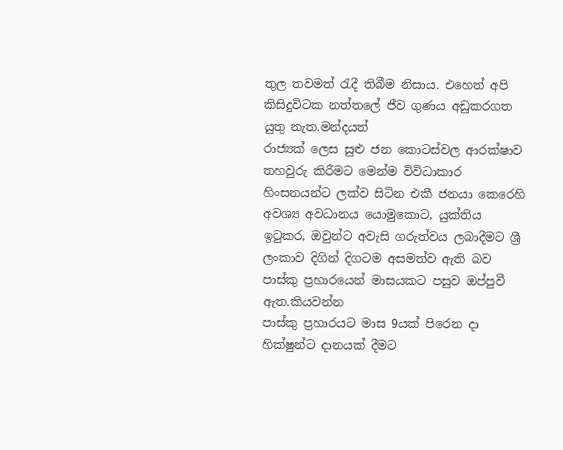තුල තවමත් රැදී තිබීම නිසාය. එහෙත් අපි කිසිදුවිටක නත්තලේ ජීව ගුණය අඩුකරගත යුතු නැත.මන්දයත්
රාජ්‍යක් ලෙස සුළු ජන කොටස්වල ආරක්ෂාව තහවුරු කිරීමට මෙන්ම විවිධාකාර හිංසනයන්ට ලක්ව සිටින එකී ජනයා කෙරෙහි අවශ්‍ය අවධානය යොමුකොට, යුක්තිය ඉටුකර, ඔවුන්ට අවැසි ගරුත්වය ලබාදීමට ශ්‍රී ලංකාව දිගින් දිගටම අසමත්ව ඇති බව පාස්කු ප්‍රහාරයෙන් මාසයකට පසුව ඔප්පුවී ඇත.කියවන්න
පාස්කු ප්‍රහාරයට මාස 9යක් පිරෙන දා හික්ෂුන්ට දානයක් දීමට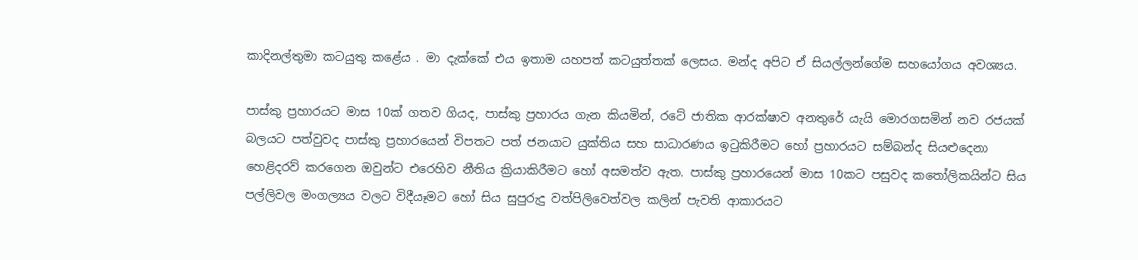කාදිනල්තුමා කටයුතු කළේය . මා දැක්කේ එය ඉතාම යහපත් කටයුත්තක් ලෙසය. මන්ද අපිට ඒ සියල්ලන්ගේම සහයෝගය අවශ්‍යය.

පාස්කු ප්‍රහාරයට මාස 10ක් ගතව ගියද, පාස්කු ප්‍රහාරය ගැන කියමින්, රටේ ජාතික ආරක්ෂාව අනතුරේ යැයි මොරගසමින් නව රජයක් බලයට පත්වුවද පාස්කු ප්‍රහාරයෙන් විපතට පත් ජනයාට යුක්තිය සහ සාධාරණය ඉටුකිරීමට හෝ ප්‍රහාරයට සම්බන්ද සියළුදෙනා හෙළිදරව් කරගෙන ඔවුන්ට එරෙහිව නීතිය ක්‍රියාකිරීමට හෝ අසමත්ව ඇත. පාස්කු ප්‍රහාරයෙන් මාස 10කට පසුවද කතෝලිකයින්ට සිය පල්ලිවල මංගල්‍යය වලට විදීයෑමට හෝ සිය සුපුරුදු වත්පිලිවෙත්වල කලින් පැවති ආකාරයට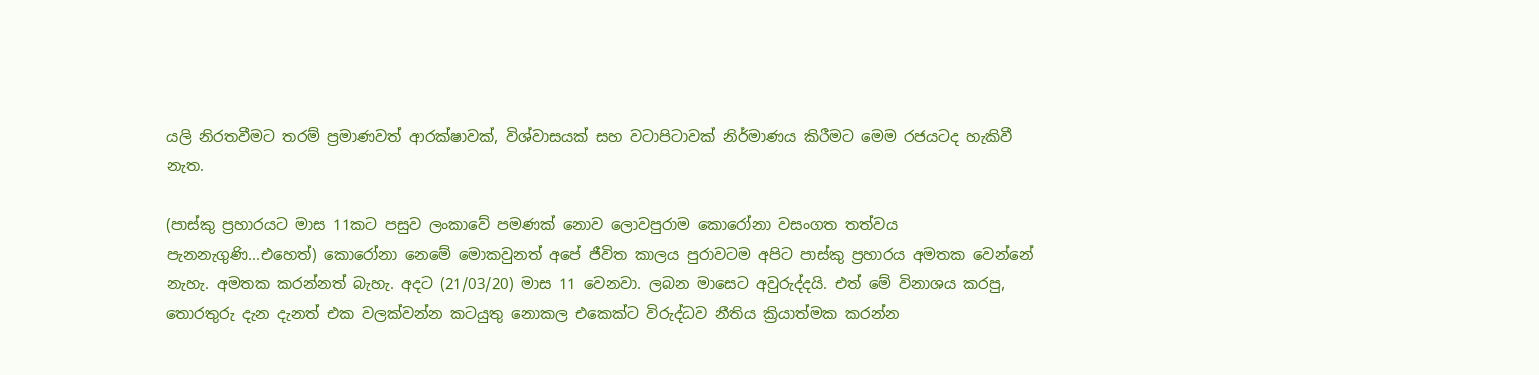යලි නිරතවීමට තරම් ප්‍රමාණවත් ආරක්ෂාවක්, විශ්වාසයක් සහ වටාපිටාවක් නිර්මාණය කිරීමට මෙම රජයටද හැකිවී නැත.

(පාස්කු ප්‍රහාරයට මාස 11කට පසුව ලංකාවේ පමණක් නොව ලොවපුරාම කොරෝනා වසංගත තත්වය පැනනැගුණි...එහෙත්) කොරෝනා නෙමේ මොකවුනත් අපේ ජීවිත කාලය පුරාවටම අපිට පාස්කු ප්‍රහාරය අමතක වෙන්නේ නැහැ. අමතක කරන්නත් බැහැ. අදට (21/03/20) මාස 11 වෙනවා. ලබන මාසෙට අවුරුද්දයි. එත් මේ විනාශය කරපු, තොරතුරු දැන දැනත් එක වලක්වන්න කටයුතු නොකල එකෙක්ට විරුද්ධව නීතිය ක්‍රියාත්මක කරන්න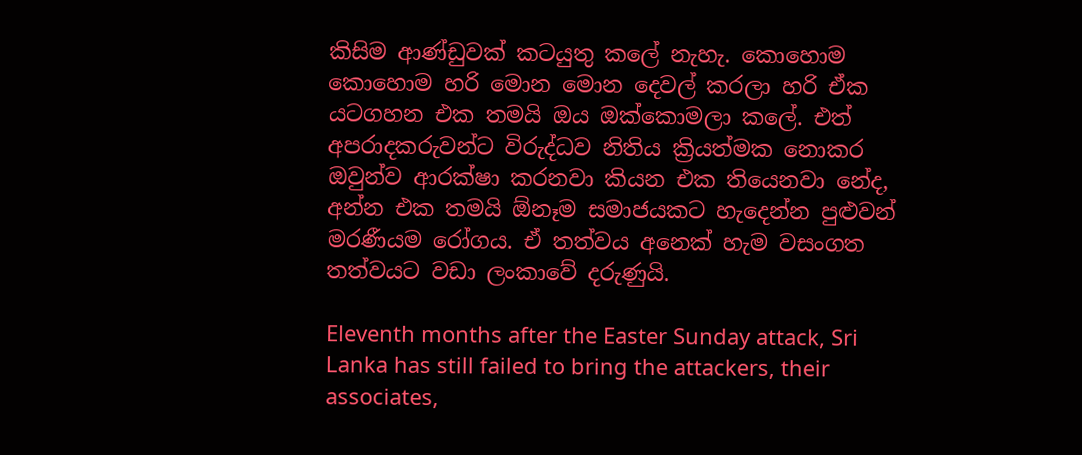කිසිම ආණ්ඩුවක් කටයුතු කලේ නැහැ. කොහොම කොහොම හරි මොන මොන දෙවල් කරලා හරි ඒක යටගහන එක තමයි ඔය ඔක්කොමලා කලේ. එත් අපරාදකරුවන්ට විරුද්ධව නිතිය ක්‍රියත්මක නොකර ඔවුන්ව ආරක්ෂා කරනවා කියන එක තියෙනවා නේද, අන්න එක තමයි ඕනෑම සමාජයකට හැදෙන්න පුළුවන් මරණීයම රෝගය. ඒ තත්වය අනෙක් හැම වසංගත තත්වයට වඩා ලංකාවේ දරුණුයි.

Eleventh months after the Easter Sunday attack, Sri Lanka has still failed to bring the attackers, their associates,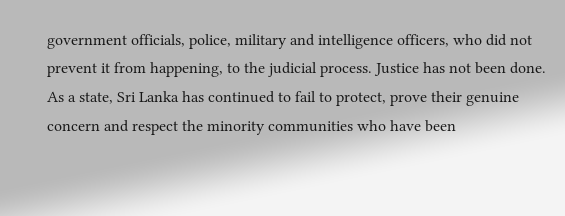government officials, police, military and intelligence officers, who did not prevent it from happening, to the judicial process. Justice has not been done.
As a state, Sri Lanka has continued to fail to protect, prove their genuine concern and respect the minority communities who have been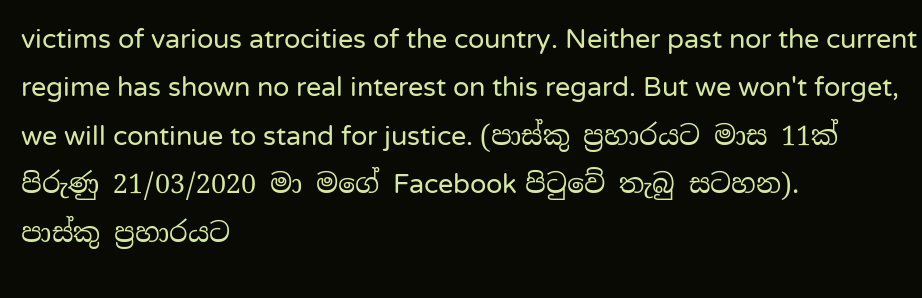victims of various atrocities of the country. Neither past nor the current regime has shown no real interest on this regard. But we won't forget, we will continue to stand for justice. (පාස්කු ප්‍රහාරයට මාස 11ක් පිරුණු 21/03/2020 මා මගේ Facebook පිටුවේ තැබු සටහන).
පාස්කු ප්‍රහාරයට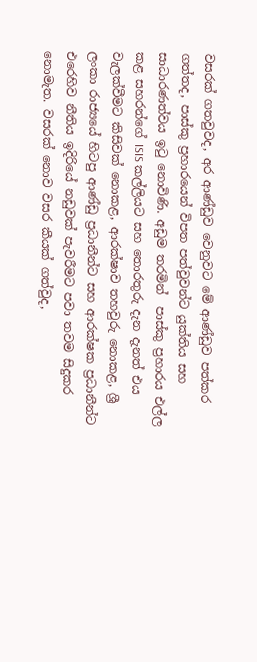වසරක් ගතවුවද, අර ආණ්ඩුව වෙනුවට මේ ආණ්ඩුව පත්කර ගත්තද, පාස්කු ප්‍රහාරයෙන් විපත පත්වුවන්ට යුක්තිය සහ සාධාරණත්වය ඉටු නොවිණි. අඩුම තරමින්  පාස්කු ප්‍රහාරය එල්ල කළ සහරන්ගේ ISIS කල්ලියට සහ තොරතුරු දැන දැනත් එය වැලක්වීමට කිසිවක් නොකළ, ආරක්ෂාව තහවුරු නොකළ, ශ්‍රී ලංකා රාජ්‍යයේ හිටපු ආණ්ඩු ප්‍රධානීන්ට සහ ආරක්ෂක ප්‍රධානීන්ට එරෙහිව නීතිය ඉදිරියේ නඩුවක් පැවරීමට පවා තවම සිදුකර නොමැත. වසරක් නොව වසර කීයක් ගත්වුද,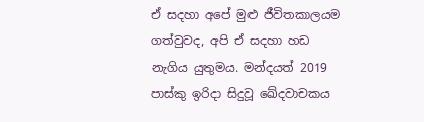ඒ සදහා අපේ මුළු ජීවිතකාලයම ගත්වුවද, අපි ඒ සදහා හඩ නැගිය යුතුමය. මන්දයත් 2019 පාස්කු ඉරිදා සිදුවූ ඛේදවාචකය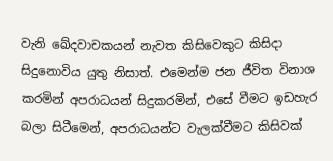වැනි ඛේදවාචකයන් නැවත කිසිවෙකුට කිසිදා සිදුනොවිය යුතු නිසාත්. එමෙන්ම ජන ජීවිත විනාශ කරමින් අපරාධයන් සිදුකරමින්, එසේ වීමට ඉඩහැර බලා සිටීමෙන්, අපරාධයන්ට වැලක්වීමට කිසිවක්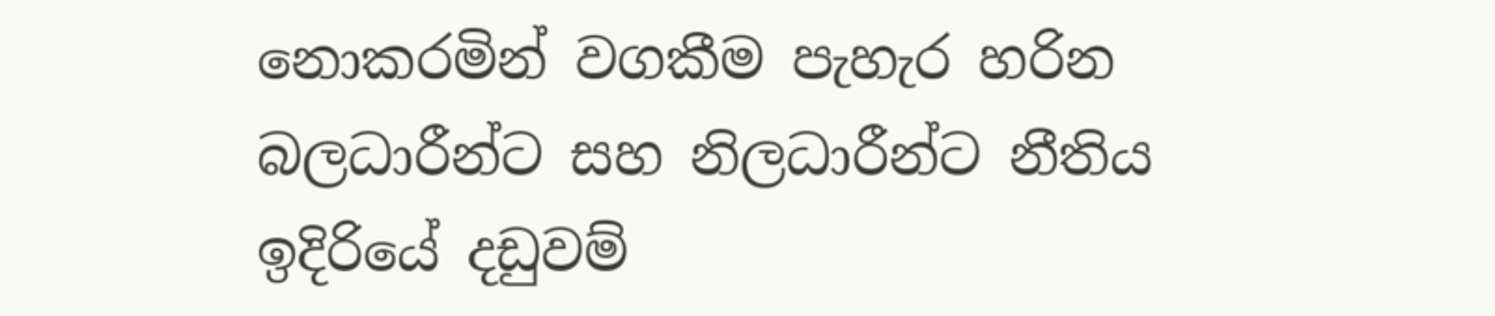නොකරමින් වගකීම පැහැර හරින බලධාරීන්ට සහ නිලධාරීන්ට නීතිය ඉදිරියේ දඩුවම්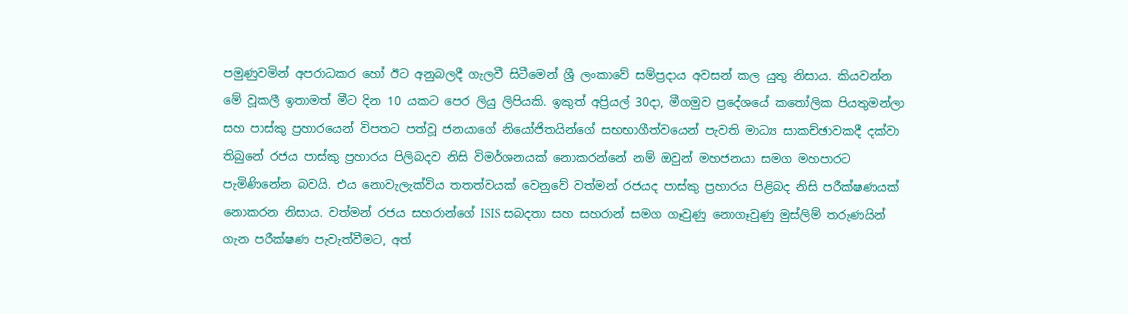පමුණුවමින් අපරාධකර හෝ ඊට අනුබලදී ගැලවී සිටීමෙන් ශ්‍රී ලංකාවේ සම්ප්‍රදාය අවසන් කල යුතු නිසාය. කියවන්න
මේ වූකලී ඉතාමත් මීට දින 10 යකට පෙර ලියු ලිපියකි. ඉකුත් අප්‍රියල් 30දා, මීගමුව ප්‍රදේශයේ කතෝලික පියතුමන්ලා සහ පාස්කු ප්‍රහාරයෙන් විපතට පත්වූ ජනයාගේ නියෝජිතයින්ගේ සභභාගීත්වයෙන් පැවති මාධ්‍ය සාකච්ඡාවකදී දක්වා තිබුනේ රජය පාස්කු ප්‍රහාරය පිලිබදව නිසි විමර්ශනයක් නොකරන්නේ නම් ඔවුන් මහජනයා සමග මහපාරට පැමිණිනේන බවයි. එය නොවැලැක්විය තතත්වයක් වෙනුවේ වත්මන් රජයද පාස්කු ප්‍රහාරය පිළිබද නිසි පරීක්ෂණයක් නොකරන නිසාය. වත්මන් රජය සහරාන්ගේ ISIS සබදතා සහ සහරාන් සමග ගෑවුණු නොගෑවුණු මුස්ලිම් තරුණයින් ගැන පරීක්ෂණ පැවැත්වීමට, අත්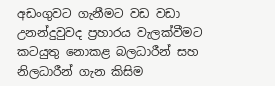අඩංගුවට ගැනීමට වඩ වඩා උනන්දුවුවද ප්‍රහාරය වැලක්වීමට කටයුතු නොකළ බලධාරීන් සහ නිලධාරීන් ගැන කිසිම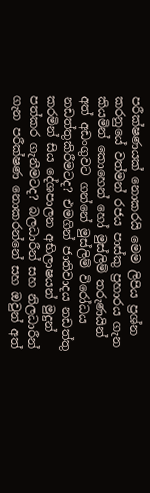පරීක්ෂණයක් නොකරයි මෙම ලිපිය ප්‍රශ්න කරනුයේ වත්මන් රජය පාස්කු ප්‍රහාරය ගැන කියමින් කොහෙන් හෝ මුස්ලිම් තරුණයින් අත් අඩංගුවට ගන්නේ මුස්ලිම් විරෝධය නඩත්තුකිරීමටද? එමගින් ජාතිවාදය නඩත්තු කරමින් සිය දේශපාලන අභිලාෂයන් මුදුන් පත්කර ගැනීමටද? බලධාරීන් සහ නිලධාරීන් ගැන පරීක්ෂණ නොකරන්නේ සහ ඔවුන් අත්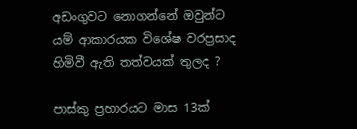අඩංගුවට නොගන්නේ ඔවුන්ට යම් ආකාරයක විශේෂ වරප්‍රසාද හිමිවී ඇති තත්වයක් තුලද ?

පාස්කු ප්‍රහාරයට මාස 13ක්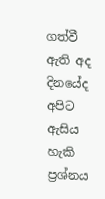ගත්වී ඇති අද දිනයේද අපිට ඇසිය හැකි ප්‍රශ්නය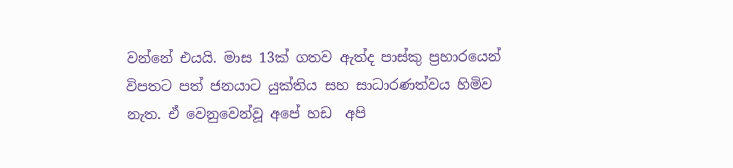වන්නේ එයයි. මාස 13ක් ගතව ඇත්ද පාස්කු ප්‍රහාරයෙන් විපතට පත් ජනයාට යුක්තිය සහ සාධාරණත්වය හිමිව නැත. ඒ වෙනුවෙන්වූ අපේ හඩ  අපි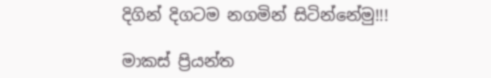දිගින් දිගටම නගමින් සිටින්නේමු!!!

මාකස් ප්‍රියන්ත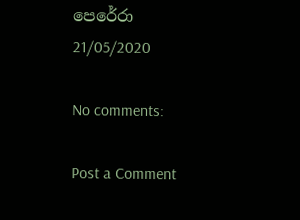පෙරේරා
21/05/2020

No comments:

Post a Comment